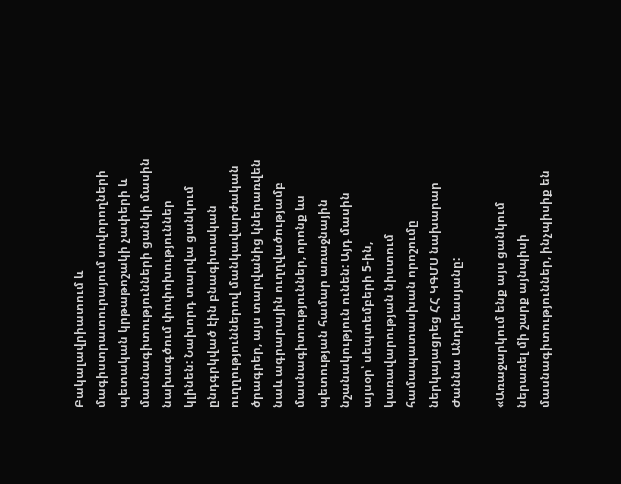Բակալավրիատում և մագիստրատուրայում սովորողների պետական կրթաթոշակի չափերի և մասնագիտությունների ցանկի մասին նախագծում փոփոխություններ կլինեն: Նախորդ տարվա ցանկում ընդգրկված էին բնագիտական ուղղություններով մանկավարժական ծրագրեր, այս տարվանից կներառվեն նաև ագրարային ուղղվածությամբ մասնագիտություններ, որոնք ևս պետության համար առաջնային նշանակություն ունեն: Այդ մասին այսօր՝ սեպտեմբերի 5-ին, կառավարության նիստում համապատասխան որոշումը ներկայացրեց ՀՀ ԿԳՄՍ նախարար Ժաննա Անդրեասյանը:

«Առաջարկում ենք այս ցանկում ներառել մի շարք այնպիսի մասնագիտություններ, ինչպիսիք են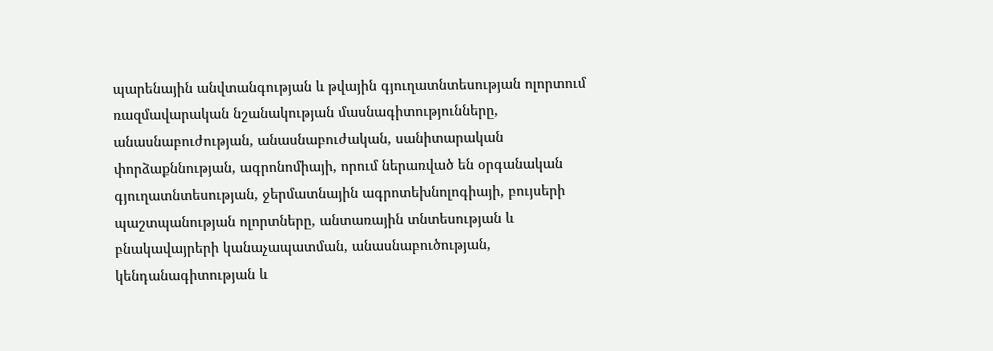պարենային անվտանգության և թվային գյուղատնտեսության ոլորտում ռազմավարական նշանակության մասնագիտությունները, անասնաբուժության, անասնաբուժական, սանիտարական փորձաքննության, ագրոնոմիայի, որում ներառված են օրգանական գյուղատնտեսության, ջերմատնային ագրոտեխնոլոգիայի, բույսերի պաշտպանության ոլորտները, անտառային տնտեսության և բնակավայրերի կանաչապատման, անասնաբուծության, կենդանագիտության և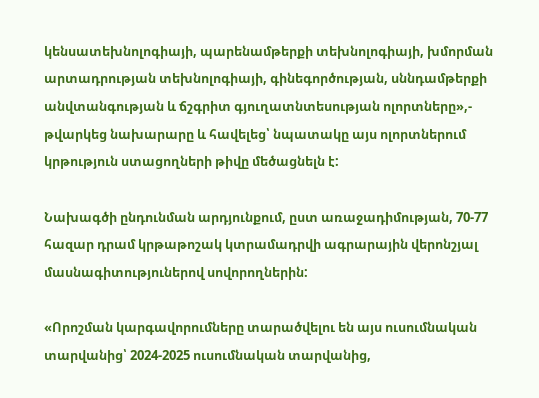կենսատեխնոլոգիայի, պարենամթերքի տեխնոլոգիայի, խմորման արտադրության տեխնոլոգիայի, գինեգործության, սննդամթերքի անվտանգության և ճշգրիտ գյուղատնտեսության ոլորտները»,- թվարկեց նախարարը և հավելեց՝ նպատակը այս ոլորտներում կրթություն ստացողների թիվը մեծացնելն է:

Նախագծի ընդունման արդյունքում, ըստ առաջադիմության, 70-77 հազար դրամ կրթաթոշակ կտրամադրվի ագրարային վերոնշյալ մասնագիտություներով սովորողներին:

«Որոշման կարգավորումները տարածվելու են այս ուսումնական տարվանից՝ 2024-2025 ուսումնական տարվանից,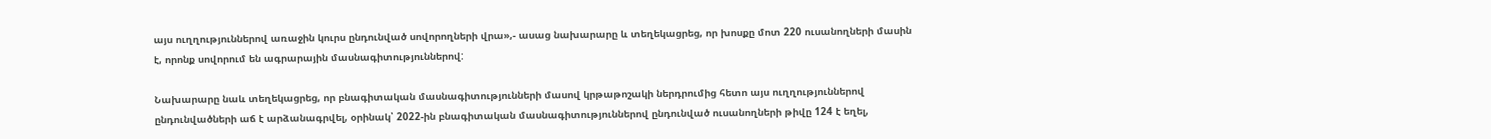այս ուղղություններով առաջին կուրս ընդունված սովորողների վրա»,- ասաց նախարարը և տեղեկացրեց, որ խոսքը մոտ 220 ուսանողների մասին է, որոնք սովորում են ագրարային մասնագիտություններով:

Նախարարը նաև տեղեկացրեց, որ բնագիտական մասնագիտությունների մասով կրթաթոշակի ներդրումից հետո այս ուղղություններով ընդունվածների աճ է արձանագրվել, օրինակ՝ 2022-ին բնագիտական մասնագիտություններով ընդունված ուսանողների թիվը 124 է եղել,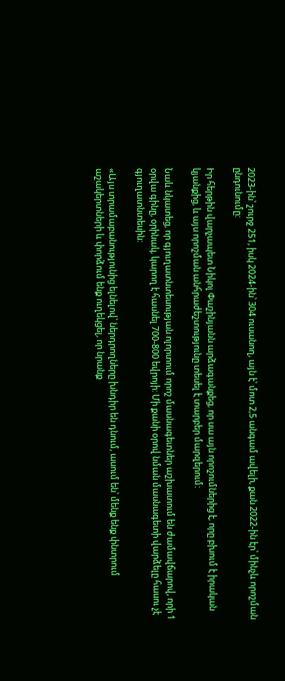2023-ին՝ շուրջ 251, իսկ 2024-ին՝ 304 ուսանող, այն է՝ մոտ 2,5 անգամ ավելի, քան 2022-ին էր՝ մինչև որոշման ընդունումը:

Իր հերթին վարչապետ Նիկոլ Փաշինյանն արձագանքեց, որ սա այն որոշումներից է, որը բխում է իրական կյանքից, և այս որոշման անհրաժեշտությունը տեսել է տարբեր մարզերում:

Նաև նկատեց, որ գյուղատնտեսության ոլորտում որոշ մասնագետներ աշխատում են ժամավճարով, որի 1 օրվա գինը, օրինակ, կարող է հասնել 700-800 եվրոյի: Մի քանի օրով նման մասնագետի վարձելը հասու չէ գյուղատնտեսին:

«Այս տրամաբանությունից ելնելով՝ ներդրողները խնդիր են դնում, ասում են՝ մենք ենք փնտրում աշակերտների և փորձում ենք ուղեկցել, որ նրանք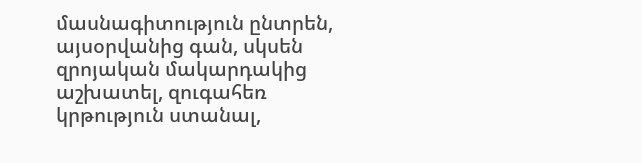մասնագիտություն ընտրեն, այսօրվանից գան, սկսեն զրոյական մակարդակից աշխատել, զուգահեռ կրթություն ստանալ,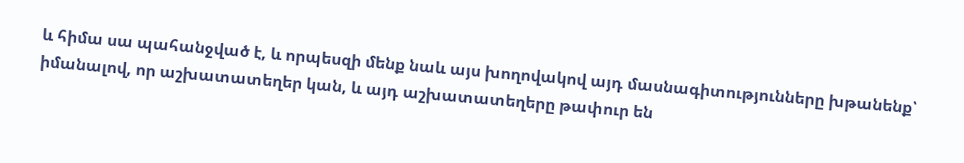և հիմա սա պահանջված է, և որպեսզի մենք նաև այս խողովակով այդ մասնագիտությունները խթանենք՝ իմանալով, որ աշխատատեղեր կան, և այդ աշխատատեղերը թափուր են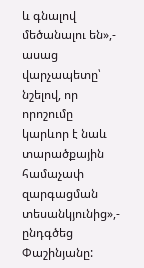և գնալով մեծանալու են»,- ասաց վարչապետը՝ նշելով, որ որոշումը կարևոր է նաև տարածքային համաչափ զարգացման տեսանկյունից»,- ընդգծեց Փաշինյանը: